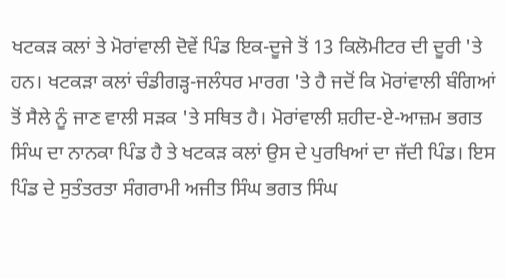ਖਟਕੜ ਕਲਾਂ ਤੇ ਮੋਰਾਂਵਾਲੀ ਦੋਵੇਂ ਪਿੰਡ ਇਕ-ਦੂਜੇ ਤੋਂ 13 ਕਿਲੋਮੀਟਰ ਦੀ ਦੂਰੀ 'ਤੇ ਹਨ। ਖਟਕੜਾ ਕਲਾਂ ਚੰਡੀਗੜ੍ਹ-ਜਲੰਧਰ ਮਾਰਗ 'ਤੇ ਹੈ ਜਦੋਂ ਕਿ ਮੋਰਾਂਵਾਲੀ ਬੰਗਿਆਂ ਤੋਂ ਸੈਲੇ ਨੂੰ ਜਾਣ ਵਾਲੀ ਸੜਕ 'ਤੇ ਸਥਿਤ ਹੈ। ਮੋਰਾਂਵਾਲੀ ਸ਼ਹੀਦ-ਏ-ਆਜ਼ਮ ਭਗਤ ਸਿੰਘ ਦਾ ਨਾਨਕਾ ਪਿੰਡ ਹੈ ਤੇ ਖਟਕੜ ਕਲਾਂ ਉਸ ਦੇ ਪੁਰਖਿਆਂ ਦਾ ਜੱਦੀ ਪਿੰਡ। ਇਸ ਪਿੰਡ ਦੇ ਸੁਤੰਤਰਤਾ ਸੰਗਰਾਮੀ ਅਜੀਤ ਸਿੰਘ ਭਗਤ ਸਿੰਘ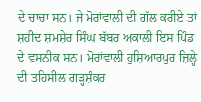ਦੇ ਚਾਚਾ ਸਨ। ਜੇ ਮੋਰਾਂਵਾਲੀ ਦੀ ਗੱਲ ਕਰੀਏ ਤਾਂ ਸ਼ਹੀਦ ਸ਼ਮਸ਼ੇਰ ਸਿੰਘ ਬੱਬਰ ਅਕਾਲੀ ਇਸ ਪਿੰਡ ਦੇ ਵਸਨੀਕ ਸਨ। ਮੋਰਾਂਵਾਲੀ ਹੁਸ਼ਿਆਰਪੁਰ ਜ਼ਿਲ੍ਹੇ ਦੀ ਤਹਿਸੀਲ ਗੜ੍ਹਸ਼ੰਕਰ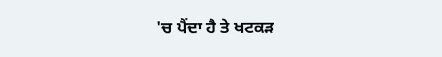'ਚ ਪੈਂਦਾ ਹੈ ਤੇ ਖਟਕੜ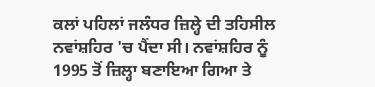ਕਲਾਂ ਪਹਿਲਾਂ ਜਲੰਧਰ ਜ਼ਿਲ੍ਹੇ ਦੀ ਤਹਿਸੀਲ ਨਵਾਂਸ਼ਹਿਰ 'ਚ ਪੈਂਦਾ ਸੀ। ਨਵਾਂਸ਼ਹਿਰ ਨੂੰ 1995 ਤੋਂ ਜ਼ਿਲ੍ਹਾ ਬਣਾਇਆ ਗਿਆ ਤੇ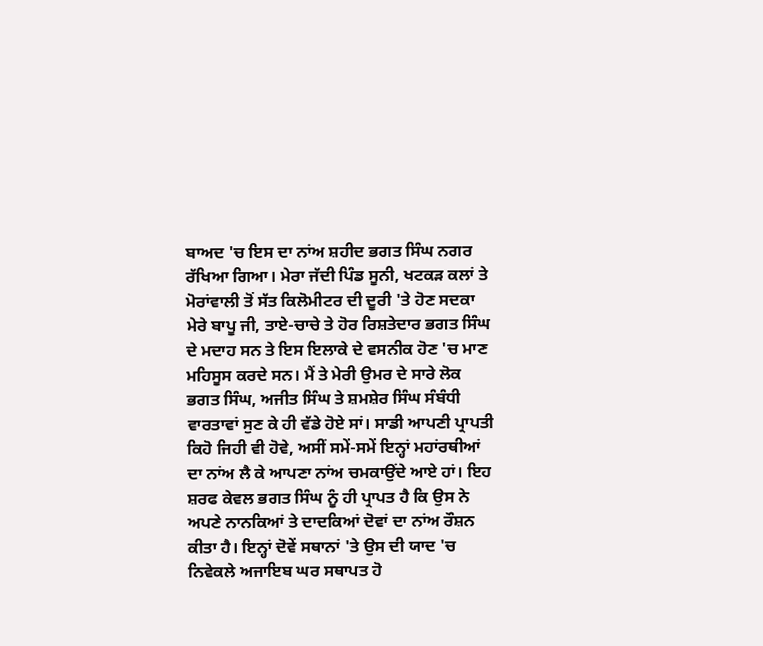ਬਾਅਦ 'ਚ ਇਸ ਦਾ ਨਾਂਅ ਸ਼ਹੀਦ ਭਗਤ ਸਿੰਘ ਨਗਰ ਰੱਖਿਆ ਗਿਆ। ਮੇਰਾ ਜੱਦੀ ਪਿੰਡ ਸੂਨੀ, ਖਟਕੜ ਕਲਾਂ ਤੇ ਮੋਰਾਂਵਾਲੀ ਤੋਂ ਸੱਤ ਕਿਲੋਮੀਟਰ ਦੀ ਦੂਰੀ 'ਤੇ ਹੋਣ ਸਦਕਾ ਮੇਰੇ ਬਾਪੂ ਜੀ, ਤਾਏ-ਚਾਚੇ ਤੇ ਹੋਰ ਰਿਸ਼ਤੇਦਾਰ ਭਗਤ ਸਿੰਘ ਦੇ ਮਦਾਹ ਸਨ ਤੇ ਇਸ ਇਲਾਕੇ ਦੇ ਵਸਨੀਕ ਹੋਣ 'ਚ ਮਾਣ ਮਹਿਸੂਸ ਕਰਦੇ ਸਨ। ਮੈਂ ਤੇ ਮੇਰੀ ਉਮਰ ਦੇ ਸਾਰੇ ਲੋਕ ਭਗਤ ਸਿੰਘ, ਅਜੀਤ ਸਿੰਘ ਤੇ ਸ਼ਮਸ਼ੇਰ ਸਿੰਘ ਸੰਬੰਧੀ ਵਾਰਤਾਵਾਂ ਸੁਣ ਕੇ ਹੀ ਵੱਡੇ ਹੋਏ ਸਾਂ। ਸਾਡੀ ਆਪਣੀ ਪ੍ਰਾਪਤੀ ਕਿਹੋ ਜਿਹੀ ਵੀ ਹੋਵੇ, ਅਸੀਂ ਸਮੇਂ-ਸਮੇਂ ਇਨ੍ਹਾਂ ਮਹਾਂਰਥੀਆਂ ਦਾ ਨਾਂਅ ਲੈ ਕੇ ਆਪਣਾ ਨਾਂਅ ਚਮਕਾਉਂਦੇ ਆਏ ਹਾਂ। ਇਹ ਸ਼ਰਫ ਕੇਵਲ ਭਗਤ ਸਿੰਘ ਨੂੰ ਹੀ ਪ੍ਰਾਪਤ ਹੈ ਕਿ ਉਸ ਨੇ ਅਪਣੇ ਨਾਨਕਿਆਂ ਤੇ ਦਾਦਕਿਆਂ ਦੋਵਾਂ ਦਾ ਨਾਂਅ ਰੌਸ਼ਨ ਕੀਤਾ ਹੈ। ਇਨ੍ਹਾਂ ਦੋਵੇਂ ਸਥਾਨਾਂ 'ਤੇ ਉਸ ਦੀ ਯਾਦ 'ਚ ਨਿਵੇਕਲੇ ਅਜਾਇਬ ਘਰ ਸਥਾਪਤ ਹੋ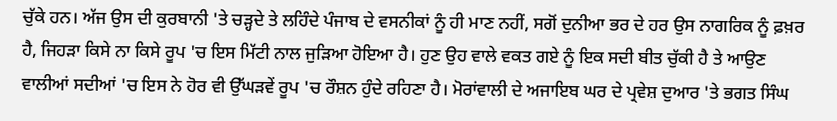ਚੁੱਕੇ ਹਨ। ਅੱਜ ਉਸ ਦੀ ਕੁਰਬਾਨੀ 'ਤੇ ਚੜ੍ਹਦੇ ਤੇ ਲਹਿੰਦੇ ਪੰਜਾਬ ਦੇ ਵਸਨੀਕਾਂ ਨੂੰ ਹੀ ਮਾਣ ਨਹੀਂ, ਸਗੋਂ ਦੁਨੀਆ ਭਰ ਦੇ ਹਰ ਉਸ ਨਾਗਰਿਕ ਨੂੰ ਫ਼ਖ਼ਰ ਹੈ, ਜਿਹੜਾ ਕਿਸੇ ਨਾ ਕਿਸੇ ਰੂਪ 'ਚ ਇਸ ਮਿੱਟੀ ਨਾਲ ਜੁੜਿਆ ਹੋਇਆ ਹੈ। ਹੁਣ ਉਹ ਵਾਲੇ ਵਕਤ ਗਏ ਨੂੰ ਇਕ ਸਦੀ ਬੀਤ ਚੁੱਕੀ ਹੈ ਤੇ ਆਉਣ ਵਾਲੀਆਂ ਸਦੀਆਂ 'ਚ ਇਸ ਨੇ ਹੋਰ ਵੀ ਉੱਘੜਵੇਂ ਰੂਪ 'ਚ ਰੌਸ਼ਨ ਹੁੰਦੇ ਰਹਿਣਾ ਹੈ। ਮੋਰਾਂਵਾਲੀ ਦੇ ਅਜਾਇਬ ਘਰ ਦੇ ਪ੍ਰਵੇਸ਼ ਦੁਆਰ 'ਤੇ ਭਗਤ ਸਿੰਘ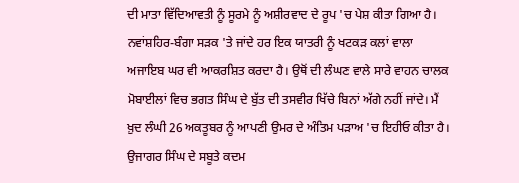ਦੀ ਮਾਤਾ ਵਿੱਦਿਆਵਤੀ ਨੂੰ ਸੂਰਮੇ ਨੂੰ ਅਸ਼ੀਰਵਾਦ ਦੇ ਰੂਪ 'ਚ ਪੇਸ਼ ਕੀਤਾ ਗਿਆ ਹੈ। ਨਵਾਂਸ਼ਹਿਰ-ਬੰਗਾ ਸੜਕ 'ਤੇ ਜਾਂਦੇ ਹਰ ਇਕ ਯਾਤਰੀ ਨੂੰ ਖਟਕੜ ਕਲਾਂ ਵਾਲਾ ਅਜਾਇਬ ਘਰ ਵੀ ਆਕਰਸ਼ਿਤ ਕਰਦਾ ਹੈ। ਉਥੋਂ ਦੀ ਲੰਘਣ ਵਾਲੇ ਸਾਰੇ ਵਾਹਨ ਚਾਲਕ ਮੋਬਾਈਲਾਂ ਵਿਚ ਭਗਤ ਸਿੰਘ ਦੇ ਬੁੱਤ ਦੀ ਤਸਵੀਰ ਖਿੱਚੇ ਬਿਨਾਂ ਅੱਗੇ ਨਹੀਂ ਜਾਂਦੇ। ਮੈਂ ਖ਼ੁਦ ਲੰਘੀ 26 ਅਕਤੂਬਰ ਨੂੰ ਆਪਣੀ ਉਮਰ ਦੇ ਅੰਤਿਮ ਪੜਾਅ 'ਚ ਇਹੀਓ ਕੀਤਾ ਹੈ।
ਉਜਾਗਰ ਸਿੰਘ ਦੇ ਸਬੂਤੇ ਕਦਮ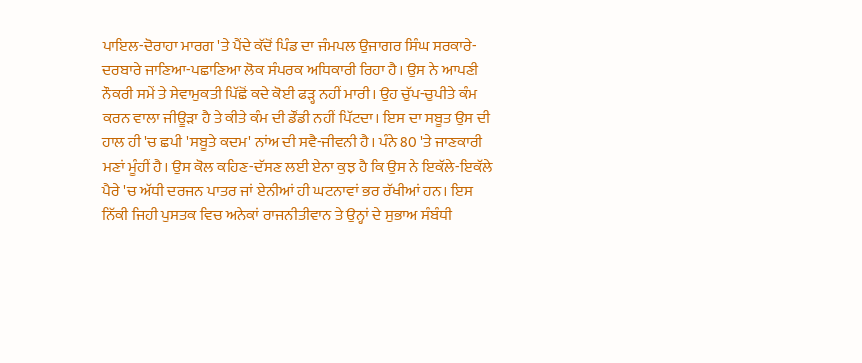ਪਾਇਲ-ਦੋਰਾਹਾ ਮਾਰਗ 'ਤੇ ਪੈਂਦੇ ਕੱਦੋਂ ਪਿੰਡ ਦਾ ਜੰਮਪਲ ਉਜਾਗਰ ਸਿੰਘ ਸਰਕਾਰੇ-ਦਰਬਾਰੇ ਜਾਣਿਆ-ਪਛਾਣਿਆ ਲੋਕ ਸੰਪਰਕ ਅਧਿਕਾਰੀ ਰਿਹਾ ਹੈ। ਉਸ ਨੇ ਆਪਣੀ ਨੌਕਰੀ ਸਮੇਂ ਤੇ ਸੇਵਾਮੁਕਤੀ ਪਿੱਛੋਂ ਕਦੇ ਕੋਈ ਫੜ੍ਹ ਨਹੀਂ ਮਾਰੀ। ਉਹ ਚੁੱਪ-ਚੁਪੀਤੇ ਕੰਮ ਕਰਨ ਵਾਲਾ ਜੀਊੜਾ ਹੈ ਤੇ ਕੀਤੇ ਕੰਮ ਦੀ ਡੌਂਡੀ ਨਹੀਂ ਪਿੱਟਦਾ। ਇਸ ਦਾ ਸਬੂਤ ਉਸ ਦੀ ਹਾਲ ਹੀ 'ਚ ਛਪੀ 'ਸਬੂਤੇ ਕਦਮ' ਨਾਂਅ ਦੀ ਸਵੈ-ਜੀਵਨੀ ਹੈ। ਪੰਨੇ 80 'ਤੇ ਜਾਣਕਾਰੀ ਮਣਾਂ ਮੂੰਹੀਂ ਹੈ। ਉਸ ਕੋਲ ਕਹਿਣ-ਦੱਸਣ ਲਈ ਏਨਾ ਕੁਝ ਹੈ ਕਿ ਉਸ ਨੇ ਇਕੱਲੇ-ਇਕੱਲੇ ਪੈਰੇ 'ਚ ਅੱਧੀ ਦਰਜਨ ਪਾਤਰ ਜਾਂ ਏਨੀਆਂ ਹੀ ਘਟਨਾਵਾਂ ਭਰ ਰੱਖੀਆਂ ਹਨ। ਇਸ ਨਿੱਕੀ ਜਿਹੀ ਪੁਸਤਕ ਵਿਚ ਅਨੇਕਾਂ ਰਾਜਨੀਤੀਵਾਨ ਤੇ ਉਨ੍ਹਾਂ ਦੇ ਸੁਭਾਅ ਸੰਬੰਧੀ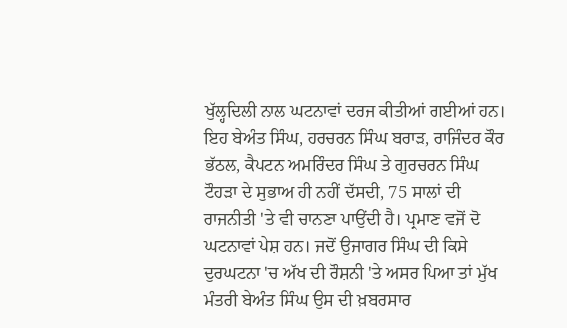ਖੁੱਲ੍ਹਦਿਲੀ ਨਾਲ ਘਟਨਾਵਾਂ ਦਰਜ ਕੀਤੀਆਂ ਗਈਆਂ ਹਨ। ਇਹ ਬੇਅੰਤ ਸਿੰਘ, ਹਰਚਰਨ ਸਿੰਘ ਬਰਾੜ, ਰਾਜਿੰਦਰ ਕੌਰ ਭੱਠਲ, ਕੈਪਟਨ ਅਮਰਿੰਦਰ ਸਿੰਘ ਤੇ ਗੁਰਚਰਨ ਸਿੰਘ ਟੌਹੜਾ ਦੇ ਸੁਭਾਅ ਹੀ ਨਹੀਂ ਦੱਸਦੀ, 75 ਸਾਲਾਂ ਦੀ ਰਾਜਨੀਤੀ 'ਤੇ ਵੀ ਚਾਨਣਾ ਪਾਉਂਦੀ ਹੈ। ਪ੍ਰਮਾਣ ਵਜੋਂ ਦੋ ਘਟਨਾਵਾਂ ਪੇਸ਼ ਹਨ। ਜਦੋਂ ਉਜਾਗਰ ਸਿੰਘ ਦੀ ਕਿਸੇ ਦੁਰਘਟਨਾ 'ਚ ਅੱਖ ਦੀ ਰੌਸ਼ਨੀ 'ਤੇ ਅਸਰ ਪਿਆ ਤਾਂ ਮੁੱਖ ਮੰਤਰੀ ਬੇਅੰਤ ਸਿੰਘ ਉਸ ਦੀ ਖ਼ਬਰਸਾਰ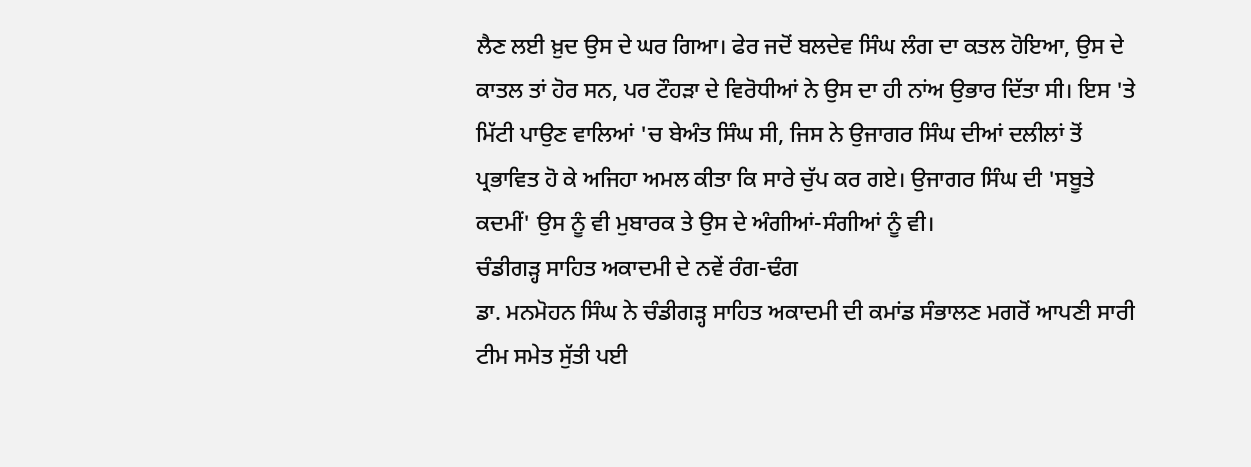ਲੈਣ ਲਈ ਖ਼ੁਦ ਉਸ ਦੇ ਘਰ ਗਿਆ। ਫੇਰ ਜਦੋਂ ਬਲਦੇਵ ਸਿੰਘ ਲੰਗ ਦਾ ਕਤਲ ਹੋਇਆ, ਉਸ ਦੇ ਕਾਤਲ ਤਾਂ ਹੋਰ ਸਨ, ਪਰ ਟੌਹੜਾ ਦੇ ਵਿਰੋਧੀਆਂ ਨੇ ਉਸ ਦਾ ਹੀ ਨਾਂਅ ਉਭਾਰ ਦਿੱਤਾ ਸੀ। ਇਸ 'ਤੇ ਮਿੱਟੀ ਪਾਉਣ ਵਾਲਿਆਂ 'ਚ ਬੇਅੰਤ ਸਿੰਘ ਸੀ, ਜਿਸ ਨੇ ਉਜਾਗਰ ਸਿੰਘ ਦੀਆਂ ਦਲੀਲਾਂ ਤੋਂ ਪ੍ਰਭਾਵਿਤ ਹੋ ਕੇ ਅਜਿਹਾ ਅਮਲ ਕੀਤਾ ਕਿ ਸਾਰੇ ਚੁੱਪ ਕਰ ਗਏ। ਉਜਾਗਰ ਸਿੰਘ ਦੀ 'ਸਬੂਤੇ ਕਦਮੀਂ' ਉਸ ਨੂੰ ਵੀ ਮੁਬਾਰਕ ਤੇ ਉਸ ਦੇ ਅੰਗੀਆਂ-ਸੰਗੀਆਂ ਨੂੰ ਵੀ।
ਚੰਡੀਗੜ੍ਹ ਸਾਹਿਤ ਅਕਾਦਮੀ ਦੇ ਨਵੇਂ ਰੰਗ-ਢੰਗ
ਡਾ. ਮਨਮੋਹਨ ਸਿੰਘ ਨੇ ਚੰਡੀਗੜ੍ਹ ਸਾਹਿਤ ਅਕਾਦਮੀ ਦੀ ਕਮਾਂਡ ਸੰਭਾਲਣ ਮਗਰੋਂ ਆਪਣੀ ਸਾਰੀ ਟੀਮ ਸਮੇਤ ਸੁੱਤੀ ਪਈ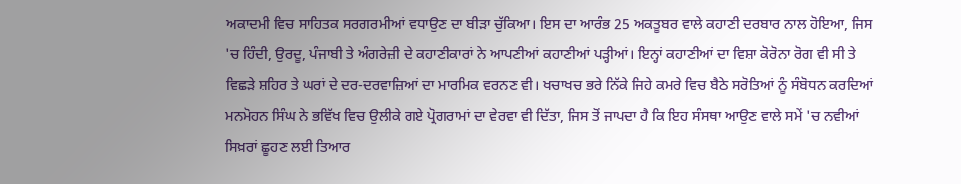ਅਕਾਦਮੀ ਵਿਚ ਸਾਹਿਤਕ ਸਰਗਰਮੀਆਂ ਵਧਾਉਣ ਦਾ ਬੀੜਾ ਚੁੱਕਿਆ। ਇਸ ਦਾ ਆਰੰਭ 25 ਅਕਤੂਬਰ ਵਾਲੇ ਕਹਾਣੀ ਦਰਬਾਰ ਨਾਲ ਹੋਇਆ, ਜਿਸ 'ਚ ਹਿੰਦੀ, ਉਰਦੂ, ਪੰਜਾਬੀ ਤੇ ਅੰਗਰੇਜ਼ੀ ਦੇ ਕਹਾਣੀਕਾਰਾਂ ਨੇ ਆਪਣੀਆਂ ਕਹਾਣੀਆਂ ਪੜ੍ਹੀਆਂ। ਇਨ੍ਹਾਂ ਕਹਾਣੀਆਂ ਦਾ ਵਿਸ਼ਾ ਕੋਰੋਨਾ ਰੋਗ ਵੀ ਸੀ ਤੇ ਵਿਛੜੇ ਸ਼ਹਿਰ ਤੇ ਘਰਾਂ ਦੇ ਦਰ-ਦਰਵਾਜ਼ਿਆਂ ਦਾ ਮਾਰਮਿਕ ਵਰਨਣ ਵੀ। ਖਚਾਖਚ ਭਰੇ ਨਿੱਕੇ ਜਿਹੇ ਕਮਰੇ ਵਿਚ ਬੈਠੇ ਸਰੋਤਿਆਂ ਨੂੰ ਸੰਬੋਧਨ ਕਰਦਿਆਂ ਮਨਮੋਹਨ ਸਿੰਘ ਨੇ ਭਵਿੱਖ ਵਿਚ ਉਲੀਕੇ ਗਏ ਪ੍ਰੋਗਰਾਮਾਂ ਦਾ ਵੇਰਵਾ ਵੀ ਦਿੱਤਾ, ਜਿਸ ਤੋਂ ਜਾਪਦਾ ਹੈ ਕਿ ਇਹ ਸੰਸਥਾ ਆਉਣ ਵਾਲੇ ਸਮੇਂ 'ਚ ਨਵੀਆਂ ਸਿਖ਼ਰਾਂ ਛੂਹਣ ਲਈ ਤਿਆਰ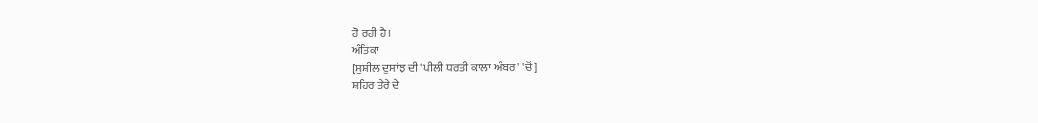ਹੋ ਰਹੀ ਹੈ।
ਅੰਤਿਕਾ
[ਸੁਸ਼ੀਲ ਦੁਸਾਂਝ ਦੀ 'ਪੀਲੀ ਧਰਤੀ ਕਾਲਾ ਅੰਬਰ' 'ਚੋਂ]
ਸ਼ਹਿਰ ਤੇਰੇ ਦੇ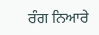ਰੰਗ ਨਿਆਰੇ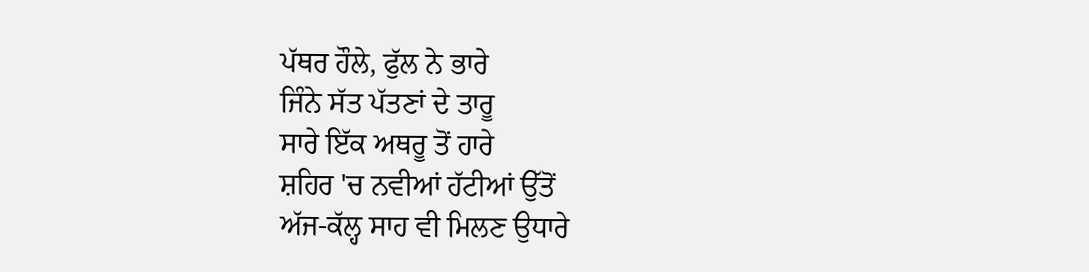ਪੱਥਰ ਹੌਲੇ, ਫੁੱਲ ਨੇ ਭਾਰੇ
ਜਿੰਨੇ ਸੱਤ ਪੱਤਣਾਂ ਦੇ ਤਾਰੂ
ਸਾਰੇ ਇੱਕ ਅਥਰੂ ਤੋਂ ਹਾਰੇ
ਸ਼ਹਿਰ 'ਚ ਨਵੀਆਂ ਹੱਟੀਆਂ ਉੱਤੋਂ
ਅੱਜ-ਕੱਲ੍ਹ ਸਾਹ ਵੀ ਮਿਲਣ ਉਧਾਰੇ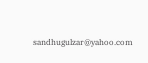sandhugulzar@yahoo.com